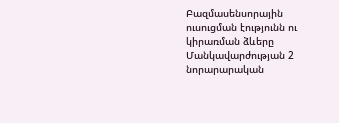Բազմասենսորային ուսուցման էությունն ու կիրառման ձևերը
Մանկավարժության 2 նորարարական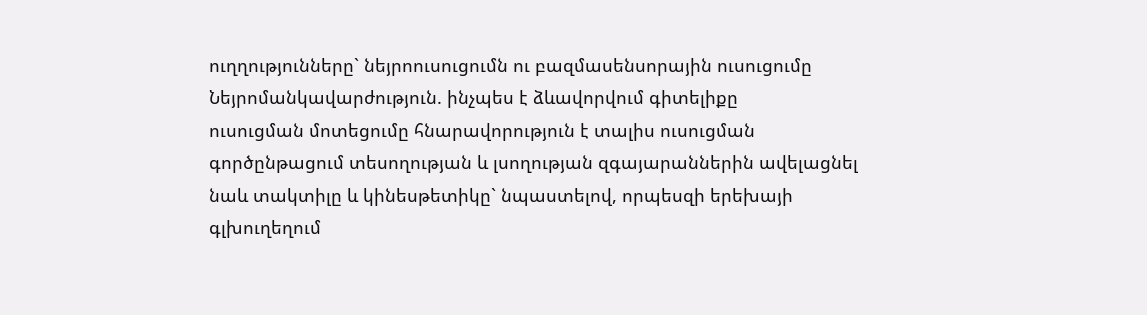ուղղությունները` նեյրոուսուցումն ու բազմասենսորային ուսուցումը
Նեյրոմանկավարժություն. ինչպես է ձևավորվում գիտելիքը
ուսուցման մոտեցումը հնարավորություն է տալիս ուսուցման գործընթացում տեսողության և լսողության զգայարաններին ավելացնել նաև տակտիլը և կինեսթետիկը` նպաստելով, որպեսզի երեխայի գլխուղեղում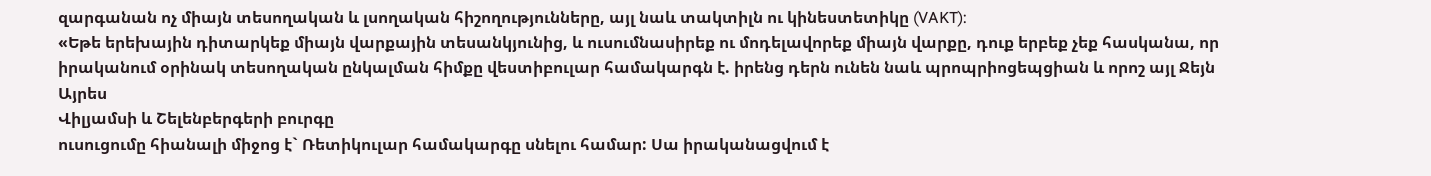զարգանան ոչ միայն տեսողական և լսողական հիշողությունները, այլ նաև տակտիլն ու կինեստետիկը (VAKT):
«Եթե երեխային դիտարկեք միայն վարքային տեսանկյունից, և ուսումնասիրեք ու մոդելավորեք միայն վարքը, դուք երբեք չեք հասկանա, որ իրականում օրինակ տեսողական ընկալման հիմքը վեստիբուլար համակարգն է. իրենց դերն ունեն նաև պրոպրիոցեպցիան և որոշ այլ Ջեյն Այրես
Վիլյամսի և Շելենբերգերի բուրգը
ուսուցումը հիանալի միջոց է` Ռետիկուլար համակարգը սնելու համար: Սա իրականացվում է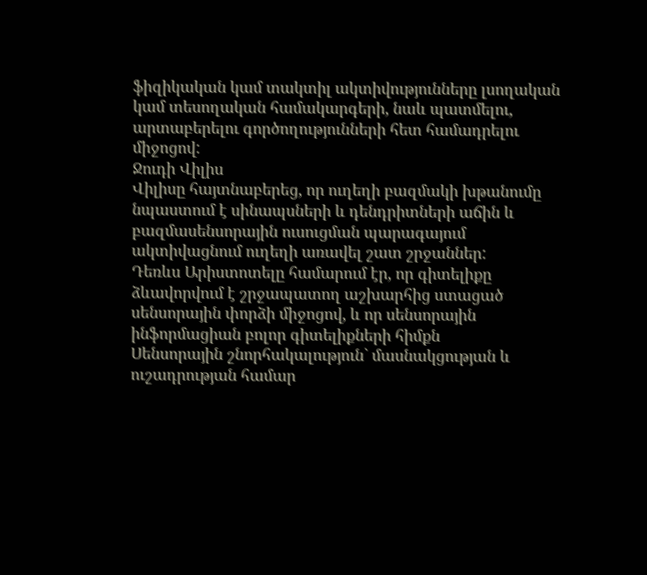ֆիզիկական կամ տակտիլ ակտիվությունները լսողական կամ տեսողական համակարգերի, նաև պատմելու, արտաբերելու գործողությունների հետ համադրելու միջոցով:
Ջուդի Վիլիս
Վիլիսը հայտնաբերեց, որ ուղեղի բազմակի խթանումը նպաստում է սինապսների և դենդրիտների աճին և բազմասենսորային ուսուցման պարագայում ակտիվացնում ուղեղի առավել շատ շրջաններ:
Դեռևս Արիստոտելը համարում էր, որ գիտելիքը ձևավորվում է շրջապատող աշխարհից ստացած սենսորային փորձի միջոցով, և որ սենսորային ինֆորմացիան բոլոր գիտելիքների հիմքն
Սենսորային շնորհակալություն` մասնակցության և ուշադրության համար